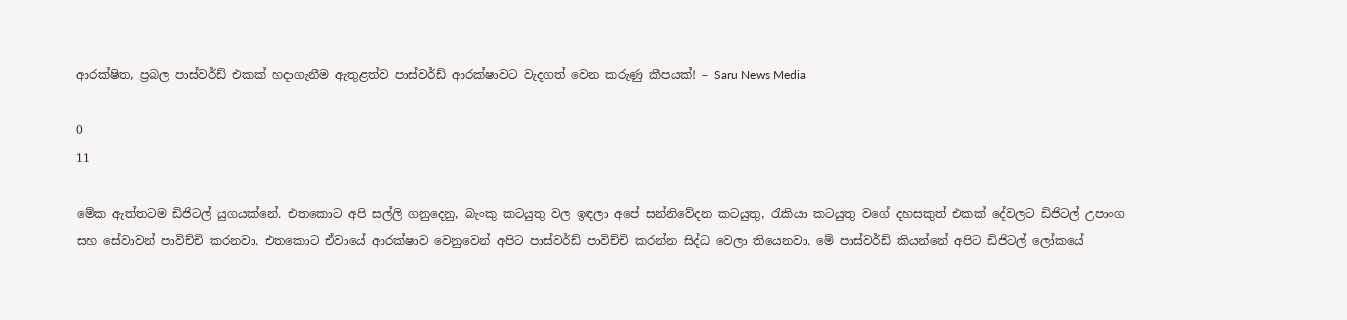ආරක්ෂිත, ප්‍රබල පාස්වර්ඩ් එකක් හදාගැනීම ඇතුළත්ව පාස්වර්ඩ් ආරක්ෂාවට වැදගත් වෙන කරුණු කීපයක්! – Saru News Media

0
11

මේක ඇත්තටම ඩිජිටල් යුගයක්නේ. එතකොට අපි සල්ලි ගනුදෙනු, බැංකු කටයුතු වල ඉඳලා අපේ සන්නිවේදන කටයුතු, රැකියා කටයුතු වගේ දහසකුත් එකක් දේවලට ඩිජිටල් උපාංග සහ සේවාවන් පාවිච්චි කරනවා. එතකොට ඒවායේ ආරක්ෂාව වෙනුවෙන් අපිට පාස්වර්ඩ් පාවිච්චි කරන්න සිද්ධ වෙලා තියෙනවා. මේ පාස්වර්ඩ් කියන්නේ අපිට ඩිජිටල් ලෝකයේ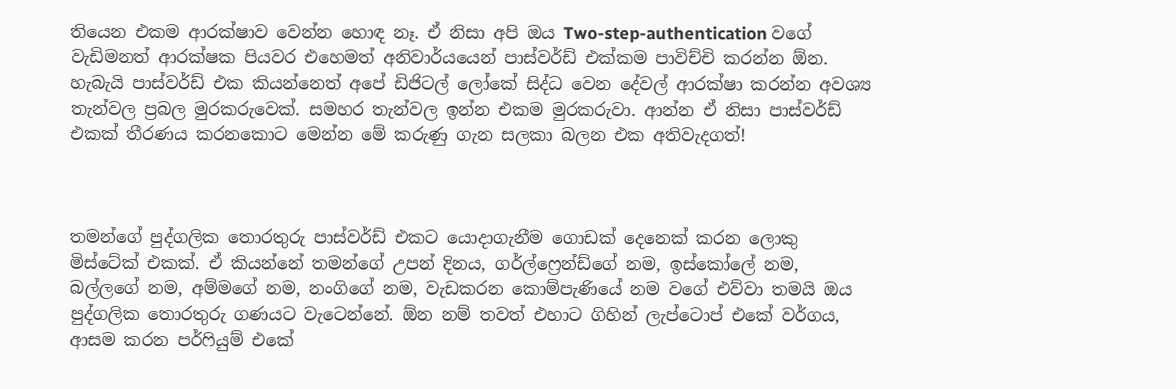තියෙන එකම ආරක්ෂාව වෙන්න හොඳ නෑ. ඒ නිසා අපි ඔය Two-step-authentication වගේ වැඩිමනත් ආරක්ෂක පියවර එහෙමත් අනිවාර්යයෙන් පාස්වර්ඩ් එක්කම පාවිච්චි කරන්න ඕන. හැබැයි පාස්වර්ඩ් එක කියන්නෙත් අපේ ඩිජිටල් ලෝකේ සිද්ධ වෙන දේවල් ආරක්ෂා කරන්න අවශ්‍ය තැන්වල ප්‍රබල මුරකරුවෙක්. සමහර තැන්වල ඉන්න එකම මුරකරුවා. ආන්න ඒ නිසා පාස්වර්ඩ් එකක් තීරණය කරනකොට මෙන්න මේ කරුණු ගැන සලකා බලන එක අතිවැදගත්!



තමන්ගේ පුද්ගලික තොරතුරු පාස්වර්ඩ් එකට යොදාගැනීම ගොඩක් දෙනෙක් කරන ලොකු මිස්ටේක් එකක්. ඒ කියන්නේ තමන්ගේ උපන් දිනය, ගර්ල්ෆ්‍රෙන්ඩ්ගේ නම, ඉස්කෝලේ නම, බල්ලගේ නම, අම්මගේ නම, නංගිගේ නම, වැඩකරන කොම්පැණියේ නම වගේ එව්වා තමයි ඔය පුද්ගලික තොරතුරු ගණයට වැටෙන්නේ. ඕන නම් තවත් එහාට ගිහින් ලැප්ටොප් එකේ වර්ගය, ආසම කරන පර්ෆියුම් එකේ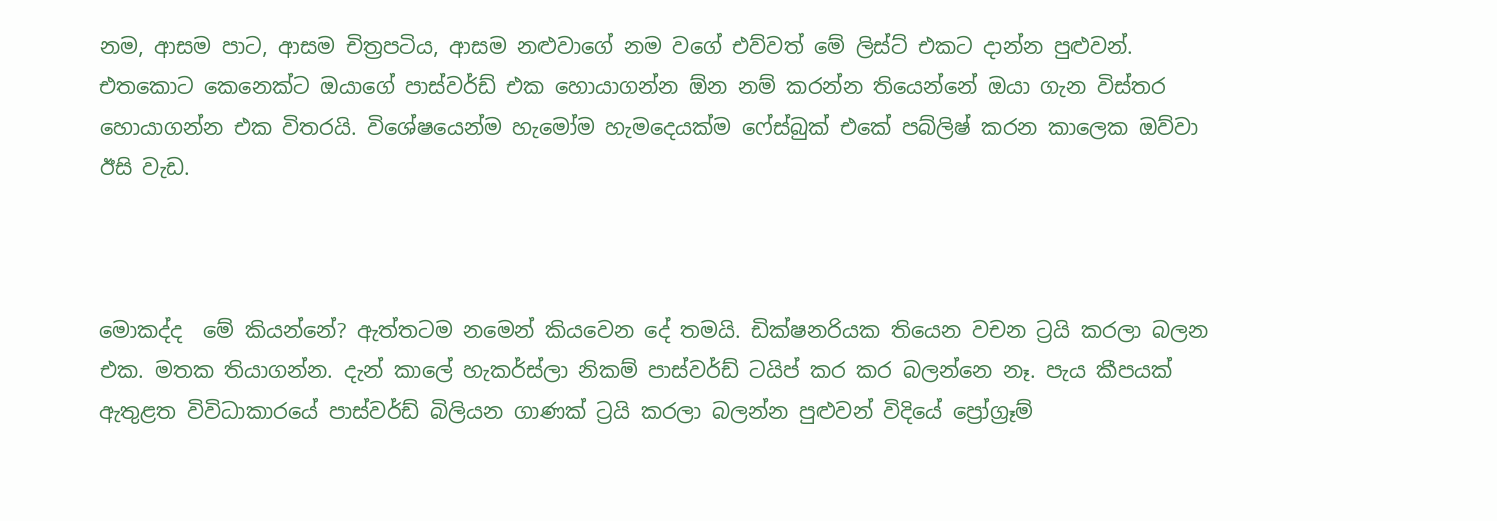නම, ආසම පාට, ආසම චිත්‍රපටිය, ආසම නළුවාගේ නම වගේ එව්වත් මේ ලිස්ට් එකට දාන්න පුළුවන්. එතකොට කෙනෙක්ට ඔයාගේ පාස්වර්ඩ් එක හොයාගන්න ඕන නම් කරන්න තියෙන්නේ ඔයා ගැන විස්තර හොයාගන්න එක විතරයි. විශේෂයෙන්ම හැමෝම හැමදෙයක්ම ෆේස්බුක් එකේ පබ්ලිෂ් කරන කාලෙක ඔව්වා ඊසි වැඩ.



මොකද්ද  මේ කියන්නේ? ඇත්තටම නමෙන් කියවෙන දේ තමයි. ඩික්ෂනරියක තියෙන වචන ට්‍රයි කරලා බලන එක. මතක තියාගන්න. දැන් කාලේ හැකර්ස්ලා නිකම් පාස්වර්ඩ් ටයිප් කර කර බලන්නෙ නෑ. පැය කීපයක් ඇතුළත විවිධාකාරයේ පාස්වර්ඩ් බිලියන ගාණක් ට්‍රයි කරලා බලන්න පුළුවන් විදියේ ප්‍රෝග්‍රෑම්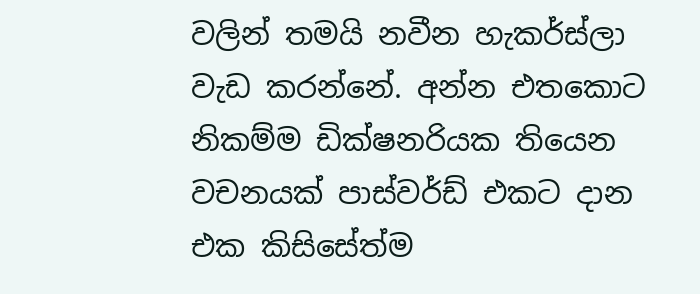වලින් තමයි නවීන හැකර්ස්ලා වැඩ කරන්නේ. අන්න එතකොට නිකම්ම ඩික්ෂනරියක තියෙන වචනයක් පාස්වර්ඩ් එකට දාන එක කිසිසේත්ම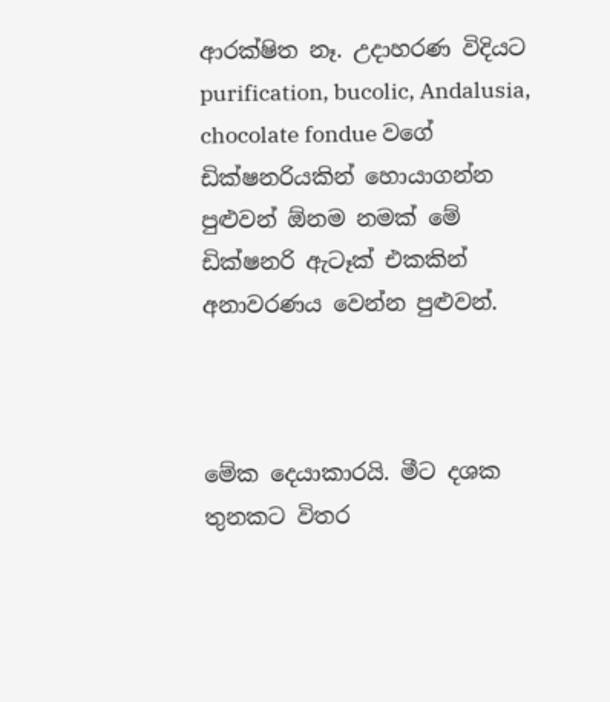ආරක්ෂිත නෑ. උදාහරණ විදියට purification, bucolic, Andalusia, chocolate fondue වගේ ඩික්ෂනරියකින් හොයාගන්න පුළුවන් ඕනම නමක් මේ ඩික්ෂනරි ඇටෑක් එකකින් අනාවරණය වෙන්න පුළුවන්.



මේක දෙයාකාරයි. මීට දශක තුනකට විතර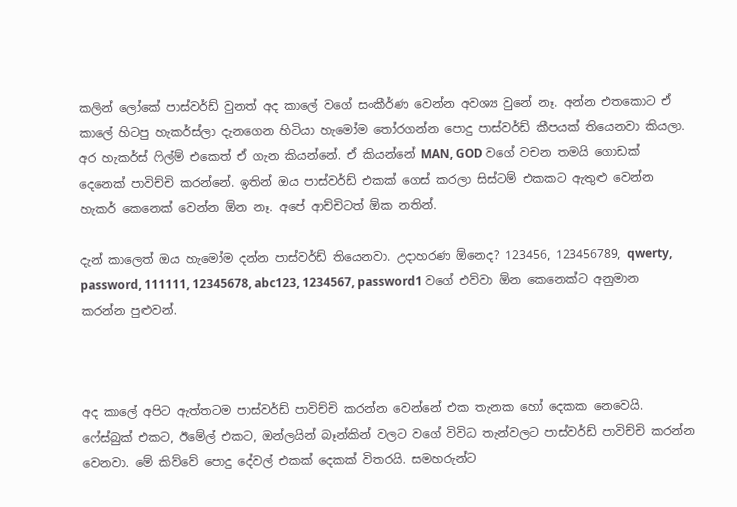කලින් ලෝකේ පාස්වර්ඩ් වුනත් අද කාලේ වගේ සංකීර්ණ වෙන්න අවශ්‍ය වුනේ නෑ. අන්න එතකොට ඒ කාලේ හිටපු හැකර්ස්ලා දැනගෙන හිටියා හැමෝම තෝරගන්න පොදු පාස්වර්ඩ් කීපයක් තියෙනවා කියලා. අර හැකර්ස් ෆිල්ම් එකෙත් ඒ ගැන කියන්නේ. ඒ කියන්නේ MAN, GOD වගේ වචන තමයි ගොඩක් දෙනෙක් පාවිච්චි කරන්නේ. ඉතින් ඔය පාස්වර්ඩ් එකක් ගෙස් කරලා සිස්ටම් එකකට ඇතුළු වෙන්න හැකර් කෙනෙක් වෙන්න ඕන නෑ. අපේ ආච්චිටත් ඕක නතින්.

දැන් කාලෙත් ඔය හැමෝම දන්න පාස්වර්ඩ් තියෙනවා. උදාහරණ ඕනෙද? 123456, 123456789, qwerty, password, 111111, 12345678, abc123, 1234567, password1 වගේ එව්වා ඕන කෙනෙක්ට අනුමාන කරන්න පුළුවන්.



අද කාලේ අපිට ඇත්තටම පාස්වර්ඩ් පාවිච්චි කරන්න වෙන්නේ එක තැනක හෝ දෙකක නෙවෙයි. ෆේස්බුක් එකට, ඊමේල් එකට, ඔන්ලයින් බෑන්කින් වලට වගේ විවිධ තැන්වලට පාස්වර්ඩ් පාවිච්චි කරන්න වෙනවා. මේ කිව්වේ පොදු දේවල් එකක් දෙකක් විතරයි. සමහරුන්ට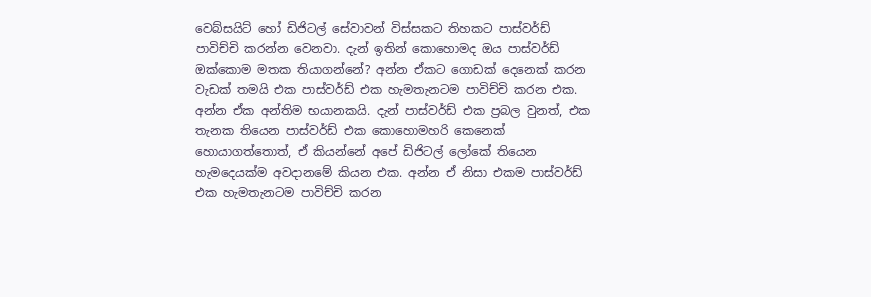වෙබ්සයිට් හෝ ඩිජිටල් සේවාවන් විස්සකට තිහකට පාස්වර්ඩ් පාවිච්චි කරන්න වෙනවා. දැන් ඉතින් කොහොමද ඔය පාස්වර්ඩ් ඔක්කොම මතක තියාගන්නේ? අන්න ඒකට ගොඩක් දෙනෙක් කරන වැඩක් තමයි එක පාස්වර්ඩ් එක හැමතැනටම පාවිච්චි කරන එක. අන්න ඒක අන්තිම භයානකයි. දැන් පාස්වර්ඩ් එක ප්‍රබල වුනත්, එක තැනක තියෙන පාස්වර්ඩ් එක කොහොමහරි කෙනෙක් හොයාගත්තොත්, ඒ කියන්නේ අපේ ඩිජිටල් ලෝකේ තියෙන හැමදෙයක්ම අවදානමේ කියන එක. අන්න ඒ නිසා එකම පාස්වර්ඩ් එක හැමතැනටම පාවිච්චි කරන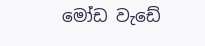මෝඩ වැඩේ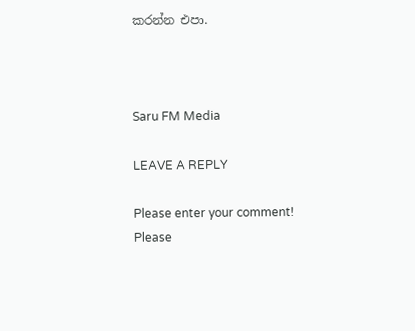කරන්න එපා.



Saru FM Media

LEAVE A REPLY

Please enter your comment!
Please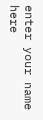enter your name here